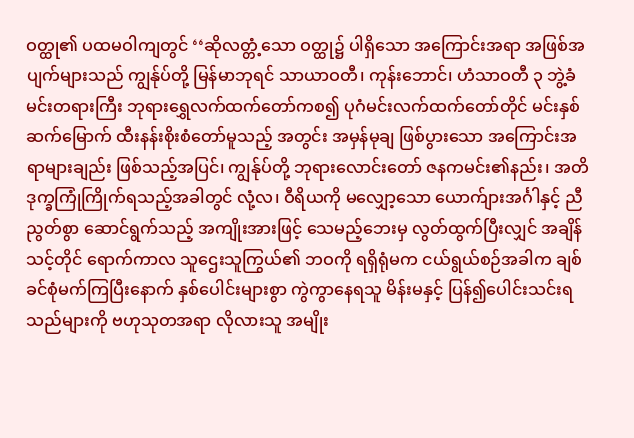ဝတ္ထု၏ ပထမဝါကျတွင် ‘‘ဆိုလတ္တံ့သော ဝတ္ထု၌ ပါရှိသော အကြောင်းအရာ အဖြစ်အပျက်များသည် ကျွန်ုပ်တို့ မြန်မာဘုရင် သာယာဝတီ၊ ကုန်းဘောင်၊ ဟံသာဝတီ ၃ ဘွဲ့ခံ မင်းတရားကြီး ဘုရားရွှေလက်ထက်တော်ကစ၍ ပုဂံမင်းလက်ထက်တော်တိုင် မင်းနှစ်ဆက်မြောက် ထီးနန်းစိုးစံတော်မူသည့် အတွင်း အမှန်မုချ ဖြစ်ပွားသော အကြောင်းအရာများချည်း ဖြစ်သည့်အပြင်၊ ကျွန်ုပ်တို့ ဘုရားလောင်းတော် ဇနကမင်း၏နည်း၊ အတိဒုက္ခကြုံကြိုက်ရသည့်အခါတွင် လုံ့လ၊ ဝီရိယကို မလျှော့သော ယောက်ျားအင်္ဂါနှင့် ညီညွတ်စွာ ဆောင်ရွက်သည့် အကျိုးအားဖြင့် သေမည့်ဘေးမှ လွတ်ထွက်ပြီးလျှင် အချိန်သင့်တိုင် ရောက်ကာလ သူဌေးသူကြွယ်၏ ဘဝကို ရရှိရုံမက ငယ်ရွယ်စဉ်အခါက ချစ်ခင်စုံမက်ကြပြီးနောက် နှစ်ပေါင်းများစွာ ကွဲကွာနေရသူ မိန်းမနှင့် ပြန်၍ပေါင်းသင်းရသည်များကို ဗဟုသုတအရာ လိုလားသူ အမျိုး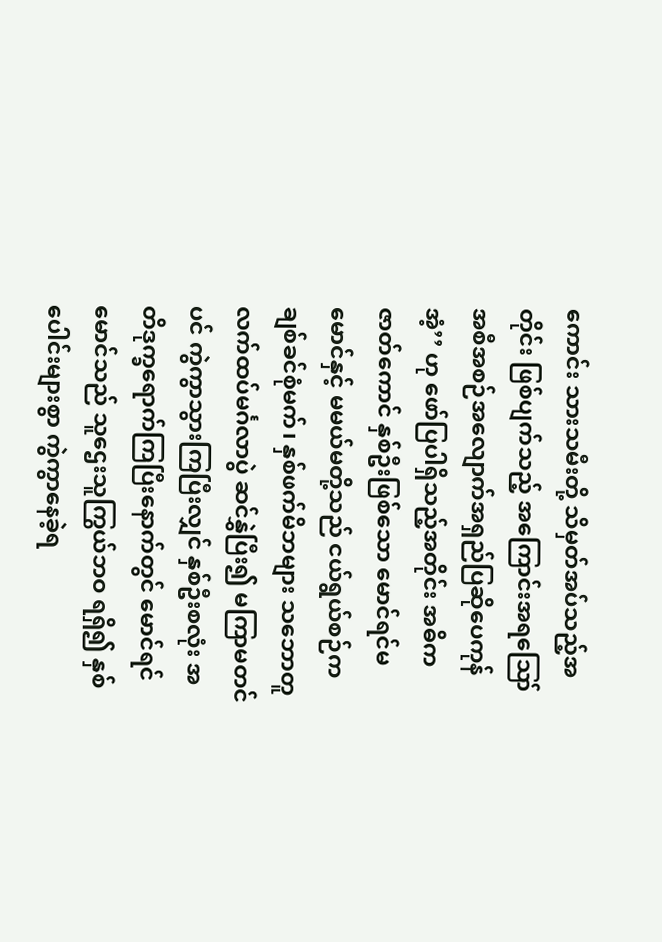ကောင်း သားသမီးတို့ သိမှတ်အပ်သည့်အတိုင်း ဖြစ်ပျက်သည့် အကြောင်းအရဪ အစီအစဉ်အလျောက်အရှည်ပြဆိုပေကုန်အံ့’’ ဟု ဖော်ပြပါရှိသည့်အတိုင်း အဓိက ဇာတ်ကောင် နှစ်ဦးဖြစ်သော မောင်ရင်မမောင်နှင့် မမယ်မတို့သည် ငယ်ရွယ်စဉ်က ချစ်ခင်စုံမက်၊ နှစ်ဖက်မိဘများ သဘောတူ လက်ထပ်မင်္ဂလာပွဲ ဆင်နွှဲပြီး၍ မကြာမတင်ပင် ကွဲကွာသွားကြပြီးလျှင် နှစ်ဦးစလုံး အတိဒုက္ခရောက်ကြပြီးနောက်တွင် မောင်ရင်မောင်သည် သူဌေးသူကြွယ်ဘဝ ရရှိ၍ နှစ်ပေါင်းများစွာ ကွဲကွာနေခဲ့ရ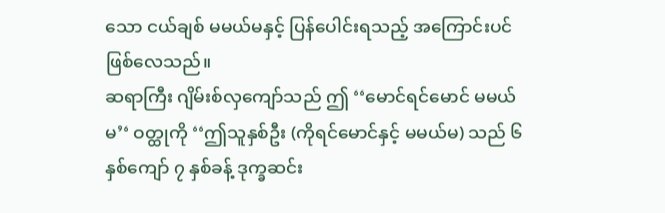သော ငယ်ချစ် မမယ်မနှင့် ပြန်ပေါင်းရသည့် အကြောင်းပင် ဖြစ်လေသည်။
ဆရာကြီး ဂျိမ်းစ်လှကျော်သည် ဤ ‘‘မောင်ရင်မောင် မမယ်မ’‘ ဝတ္ထုကို ‘‘ဤသူနှစ်ဦး (ကိုရင်မောင်နှင့် မမယ်မ) သည် ၆ နှစ်ကျော် ၇ နှစ်ခန့် ဒုက္ခဆင်း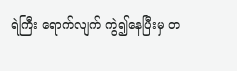ရဲကြီး ရောက်လျက် ကွဲ၍နေပြီးမှ တ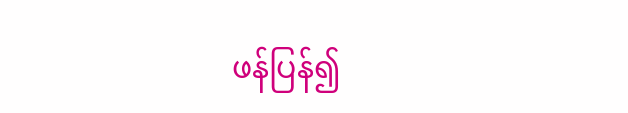ဖန်ပြန်၍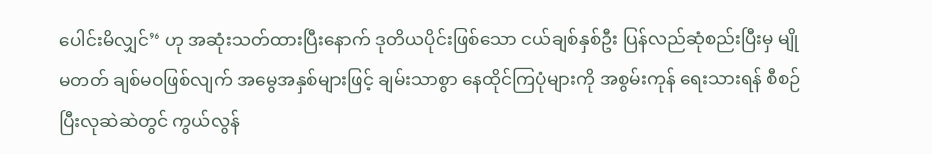ပေါင်းမိလျှင်’‘ ဟု အဆုံးသတ်ထားပြီးနောက် ဒုတိယပိုင်းဖြစ်သော ငယ်ချစ်နှစ်ဦး ပြန်လည်ဆုံစည်းပြီးမှ မျိုမတတ် ချစ်မဝဖြစ်လျက် အမွေအနှစ်များဖြင့် ချမ်းသာစွာ နေထိုင်ကြပုံများကို အစွမ်းကုန် ရေးသားရန် စီစဉ်ပြီးလုဆဲဆဲတွင် ကွယ်လွန်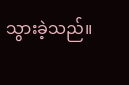သွားခဲ့သည်။